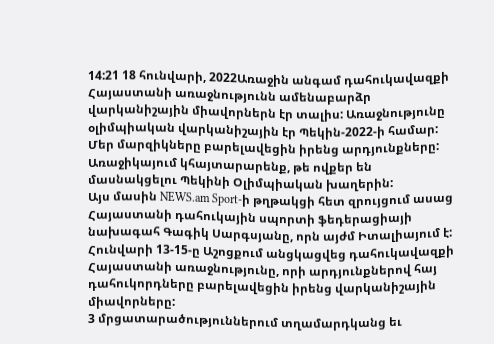14:21 18 հունվարի, 2022Առաջին անգամ դահուկավազքի Հայաստանի առաջնությունն ամենաբարձր վարկանիշային միավորներն էր տալիս: Առաջնությունը օլիմպիական վարկանիշային էր Պեկին-2022-ի համար: Մեր մարզիկները բարելավեցին իրենց արդյունքները: Առաջիկայում կհայտարարենք, թե ովքեր են մասնակցելու Պեկինի Օլիմպիական խաղերին:
Այս մասին NEWS.am Sport-ի թղթակցի հետ զրույցում ասաց Հայաստանի դահուկային սպորտի ֆեդերացիայի նախագահ Գագիկ Սարգսյանը, որն այժմ Իտալիայում է:
Հունվարի 13-15-ը Աշոցքում անցկացվեց դահուկավազքի Հայաստանի առաջնությունը, որի արդյունքներով հայ դահուկորդները բարելավեցին իրենց վարկանիշային միավորները:
3 մրցատարածություններում տղամարդկանց եւ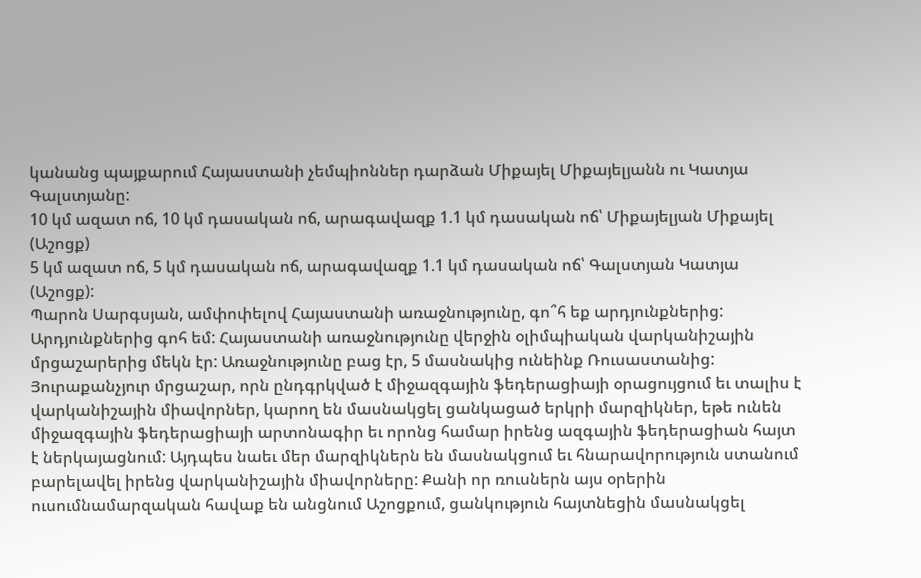կանանց պայքարում Հայաստանի չեմպիոններ դարձան Միքայել Միքայելյանն ու Կատյա Գալստյանը:
10 կմ ազատ ոճ, 10 կմ դասական ոճ, արագավազք 1.1 կմ դասական ոճ՝ Միքայելյան Միքայել (Աշոցք)
5 կմ ազատ ոճ, 5 կմ դասական ոճ, արագավազք 1.1 կմ դասական ոճ՝ Գալստյան Կատյա (Աշոցք):
Պարոն Սարգսյան, ամփոփելով Հայաստանի առաջնությունը, գո՞հ եք արդյունքներից:
Արդյունքներից գոհ եմ: Հայաստանի առաջնությունը վերջին օլիմպիական վարկանիշային մրցաշարերից մեկն էր: Առաջնությունը բաց էր, 5 մասնակից ունեինք Ռուսաստանից: Յուրաքանչյուր մրցաշար, որն ընդգրկված է միջազգային ֆեդերացիայի օրացույցում եւ տալիս է վարկանիշային միավորներ, կարող են մասնակցել ցանկացած երկրի մարզիկներ, եթե ունեն միջազգային ֆեդերացիայի արտոնագիր եւ որոնց համար իրենց ազգային ֆեդերացիան հայտ է ներկայացնում: Այդպես նաեւ մեր մարզիկներն են մասնակցում եւ հնարավորություն ստանում բարելավել իրենց վարկանիշային միավորները: Քանի որ ռուսներն այս օրերին ուսումնամարզական հավաք են անցնում Աշոցքում, ցանկություն հայտնեցին մասնակցել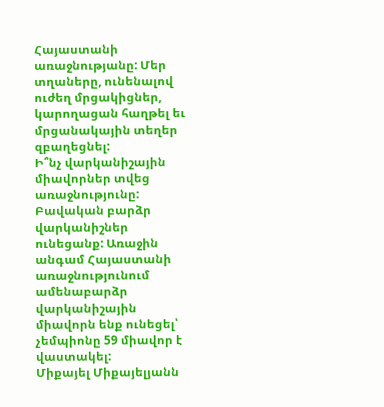Հայաստանի առաջնությանը: Մեր տղաները, ունենալով ուժեղ մրցակիցներ, կարողացան հաղթել եւ մրցանակային տեղեր զբաղեցնել:
Ի՞նչ վարկանիշային միավորներ տվեց առաջնությունը:
Բավական բարձր վարկանիշներ ունեցանք: Առաջին անգամ Հայաստանի առաջնությունում ամենաբարձր վարկանիշային միավորն ենք ունեցել՝ չեմպիոնը 59 միավոր է վաստակել:
Միքայել Միքայելյանն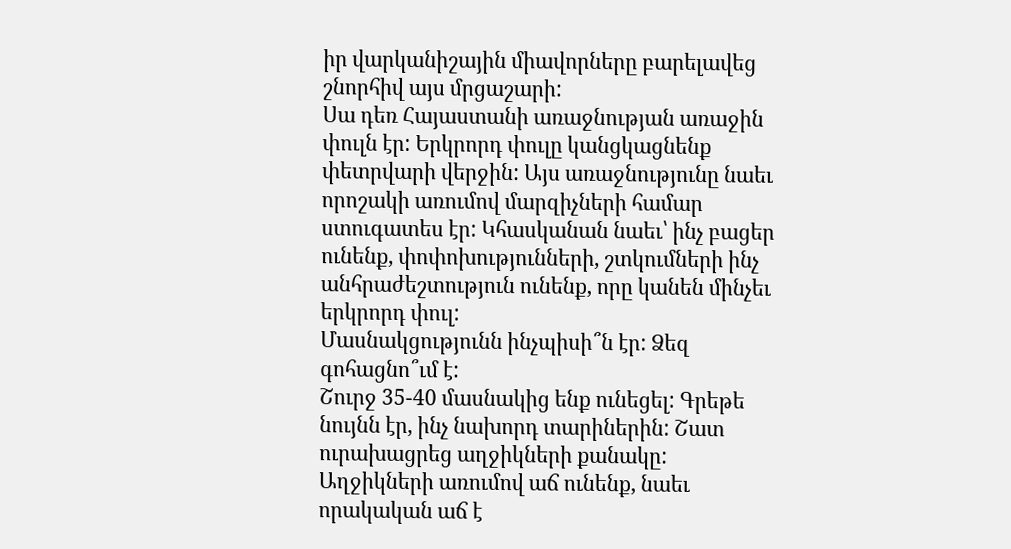իր վարկանիշային միավորները բարելավեց շնորհիվ այս մրցաշարի:
Սա դեռ Հայաստանի առաջնության առաջին փուլն էր: Երկրորդ փուլը կանցկացնենք փետրվարի վերջին: Այս առաջնությունը նաեւ որոշակի առումով մարզիչների համար ստուգատես էր: Կհասկանան նաեւ՝ ինչ բացեր ունենք, փոփոխությունների, շտկումների ինչ անհրաժեշտություն ունենք, որը կանեն մինչեւ երկրորդ փուլ:
Մասնակցությունն ինչպիսի՞ն էր: Ձեզ գոհացնո՞ւմ է:
Շուրջ 35-40 մասնակից ենք ունեցել: Գրեթե նույնն էր, ինչ նախորդ տարիներին: Շատ ուրախացրեց աղջիկների քանակը: Աղջիկների առումով աճ ունենք, նաեւ որակական աճ է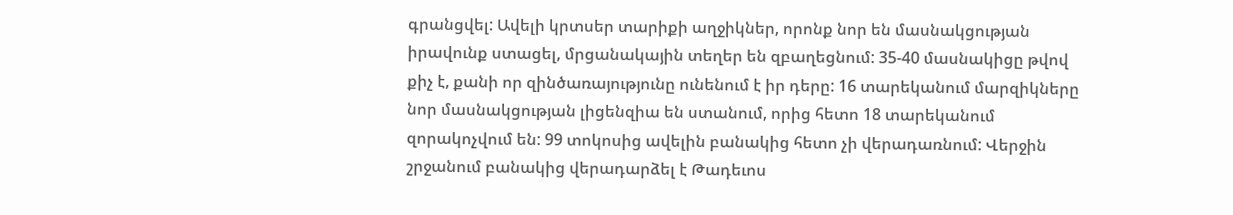գրանցվել: Ավելի կրտսեր տարիքի աղջիկներ, որոնք նոր են մասնակցության իրավունք ստացել, մրցանակային տեղեր են զբաղեցնում: 35-40 մասնակիցը թվով քիչ է, քանի որ զինծառայությունը ունենում է իր դերը: 16 տարեկանում մարզիկները նոր մասնակցության լիցենզիա են ստանում, որից հետո 18 տարեկանում զորակոչվում են: 99 տոկոսից ավելին բանակից հետո չի վերադառնում: Վերջին շրջանում բանակից վերադարձել է Թադեւոս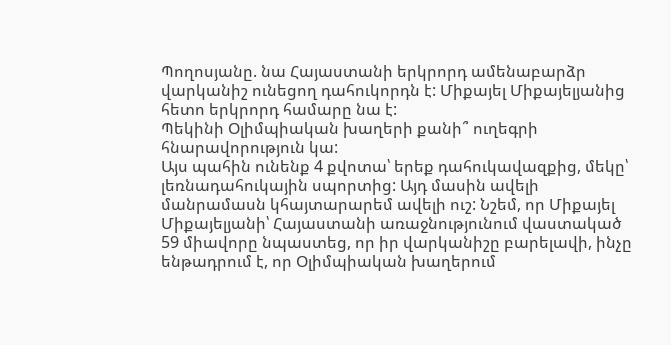Պողոսյանը. նա Հայաստանի երկրորդ ամենաբարձր վարկանիշ ունեցող դահուկորդն է: Միքայել Միքայելյանից հետո երկրորդ համարը նա է:
Պեկինի Օլիմպիական խաղերի քանի՞ ուղեգրի հնարավորություն կա:
Այս պահին ունենք 4 քվոտա՝ երեք դահուկավազքից, մեկը՝ լեռնադահուկային սպորտից: Այդ մասին ավելի մանրամասն կհայտարարեմ ավելի ուշ: Նշեմ, որ Միքայել Միքայելյանի՝ Հայաստանի առաջնությունում վաստակած 59 միավորը նպաստեց, որ իր վարկանիշը բարելավի, ինչը ենթադրում է, որ Օլիմպիական խաղերում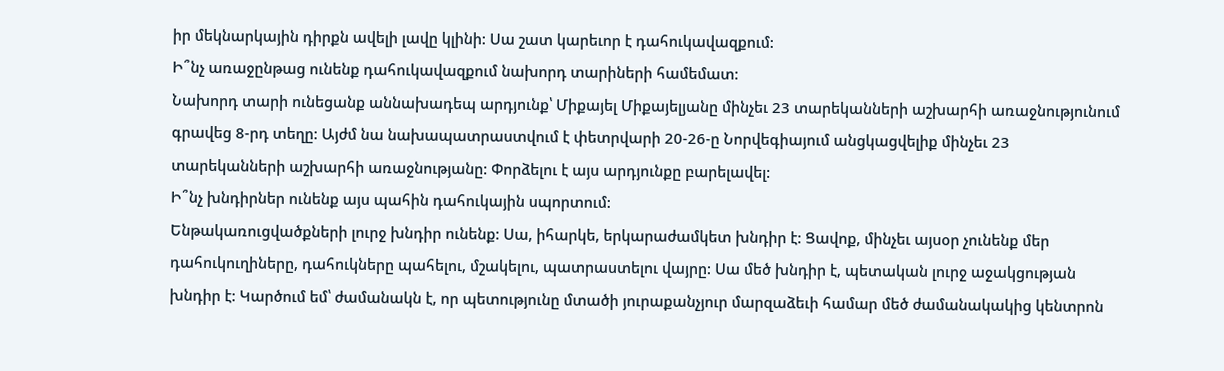իր մեկնարկային դիրքն ավելի լավը կլինի: Սա շատ կարեւոր է դահուկավազքում:
Ի՞նչ առաջընթաց ունենք դահուկավազքում նախորդ տարիների համեմատ:
Նախորդ տարի ունեցանք աննախադեպ արդյունք՝ Միքայել Միքայելյանը մինչեւ 23 տարեկանների աշխարհի առաջնությունում գրավեց 8-րդ տեղը: Այժմ նա նախապատրաստվում է փետրվարի 20-26-ը Նորվեգիայում անցկացվելիք մինչեւ 23 տարեկանների աշխարհի առաջնությանը: Փորձելու է այս արդյունքը բարելավել:
Ի՞նչ խնդիրներ ունենք այս պահին դահուկային սպորտում:
Ենթակառուցվածքների լուրջ խնդիր ունենք: Սա, իհարկե, երկարաժամկետ խնդիր է: Ցավոք, մինչեւ այսօր չունենք մեր դահուկուղիները, դահուկները պահելու, մշակելու, պատրաստելու վայրը: Սա մեծ խնդիր է, պետական լուրջ աջակցության խնդիր է: Կարծում եմ՝ ժամանակն է, որ պետությունը մտածի յուրաքանչյուր մարզաձեւի համար մեծ ժամանակակից կենտրոն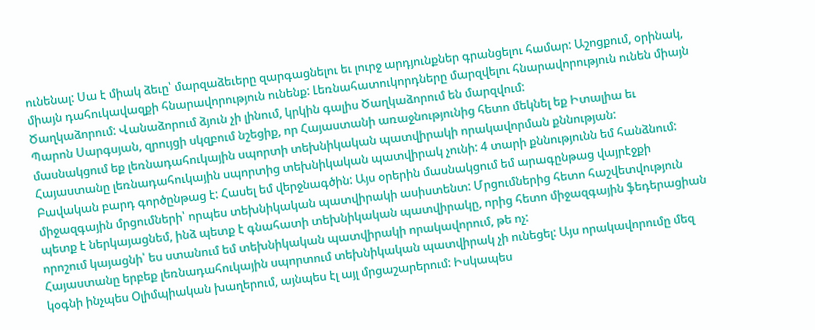ունենալ: Սա է միակ ձեւը՝ մարզաձեւերը զարգացնելու եւ լուրջ արդյունքներ գրանցելու համար: Աշոցքում, օրինակ, միայն դահուկավազքի հնարավորություն ունենք: Լեռնահատուկորդները մարզվելու հնարավորություն ունեն միայն Ծաղկաձորում: Վանաձորում ձյուն չի լինում, կրկին գալիս Ծաղկաձորում են մարզվում:
Պարոն Սարգսյան, զրույցի սկզբում նշեցիք, որ Հայաստանի առաջնությունից հետո մեկնել եք Իտալիա եւ մասնակցում եք լեռնադահուկային սպորտի տեխնիկական պատվիրակի որակավորման քննության:
Հայաստանը լեռնադահուկային սպորտից տեխնիկական պատվիրակ չունի: 4 տարի քննությունն եմ հանձնում: Բավական բարդ գործընթաց է: Հասել եմ վերջնագծին: Այս օրերին մասնակցում եմ արագընթաց վայրէջքի միջազգային մրցումների՝ որպես տեխնիկական պատվիրակի ասիստենտ: Մրցումներից հետո հաշվետվություն պետք է ներկայացնեմ, ինձ պետք է գնահատի տեխնիկական պատվիրակը, որից հետո միջազգային ֆեդերացիան որոշում կայացնի՝ ես ստանում եմ տեխնիկական պատվիրակի որակավորում, թե ոչ:
Հայաստանը երբեք լեռնադահուկային սպորտում տեխնիկական պատվիրակ չի ունեցել: Այս որակավորումը մեզ կօգնի ինչպես Օլիմպիական խաղերում, այնպես էլ այլ մրցաշարերում: Իսկապես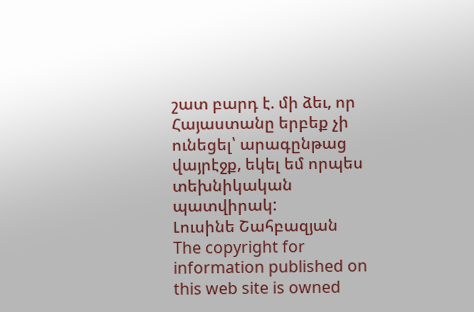շատ բարդ է. մի ձեւ, որ Հայաստանը երբեք չի ունեցել՝ արագընթաց վայրէջք, եկել եմ որպես տեխնիկական պատվիրակ:
Լուսինե Շահբազյան
The copyright for information published on this web site is owned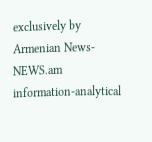exclusively by Armenian News-NEWS.am information-analytical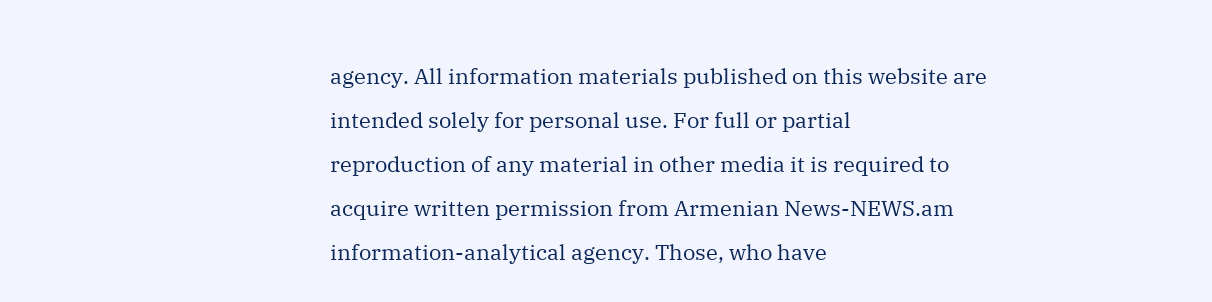agency. All information materials published on this website are intended solely for personal use. For full or partial reproduction of any material in other media it is required to acquire written permission from Armenian News-NEWS.am information-analytical agency. Those, who have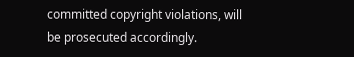committed copyright violations, will be prosecuted accordingly.